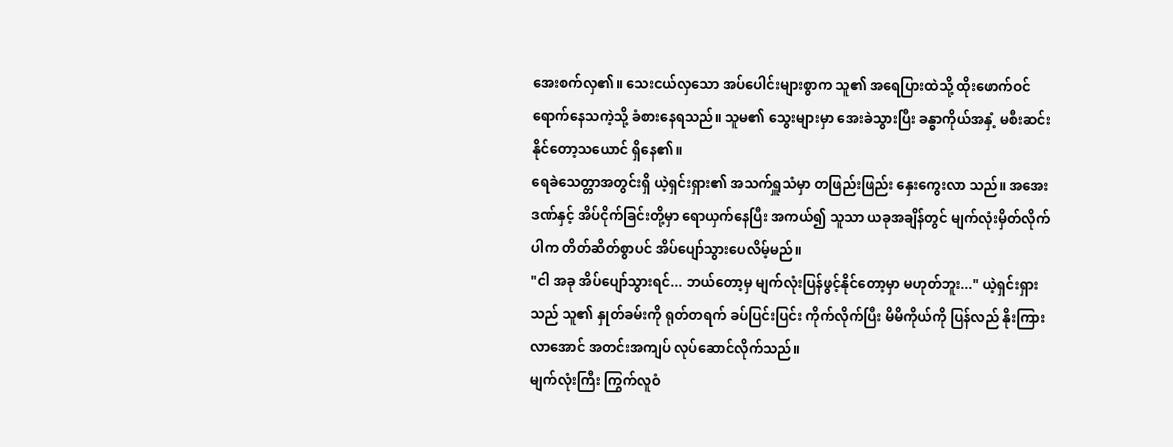အေးစက်လှ၏။ သေးငယ်လှသော အပ်ပေါင်းများစွာက သူ၏ အရေပြားထဲသို့ ထိုးဖောက်ဝင်ရောက်နေသကဲ့သို့ ခံစားနေရသည်။ သူမ၏ သွေးများမှာ အေးခဲသွားပြီး ခန္ဓာကိုယ်အနှံ့ မစီးဆင်းနိုင်တော့သယောင် ရှိနေ၏။
ရေခဲသေတ္တာအတွင်းရှိ ယဲ့ရှင်းရှား၏ အသက်ရှူသံမှာ တဖြည်းဖြည်း နှေးကွေးလာ သည်။ အအေးဒဏ်နှင့် အိပ်ငိုက်ခြင်းတို့မှာ ရောယှက်နေပြီး အကယ်၍ သူသာ ယခုအချိန်တွင် မျက်လုံးမှိတ်လိုက်ပါက တိတ်ဆိတ်စွာပင် အိပ်ပျော်သွားပေလိမ့်မည်။
"ငါ အခု အိပ်ပျော်သွားရင်... ဘယ်တော့မှ မျက်လုံးပြန်ဖွင့်နိုင်တော့မှာ မဟုတ်ဘူး..." ယဲ့ရှင်းရှားသည် သူ၏ နှုတ်ခမ်းကို ရုတ်တရက် ခပ်ပြင်းပြင်း ကိုက်လိုက်ပြီး မိမိကိုယ်ကို ပြန်လည် နိုးကြားလာအောင် အတင်းအကျပ် လုပ်ဆောင်လိုက်သည်။
မျက်လုံးကြီး ကြွက်လူဝံ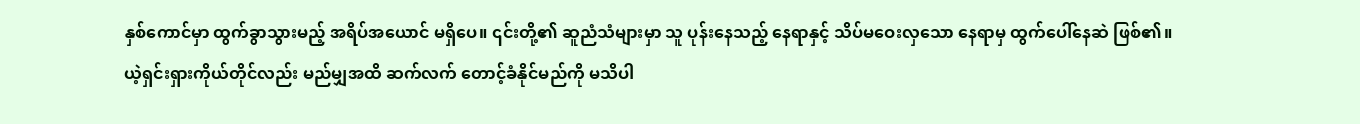နှစ်ကောင်မှာ ထွက်ခွာသွားမည့် အရိပ်အယောင် မရှိပေ။ ၎င်းတို့၏ ဆူညံသံများမှာ သူ ပုန်းနေသည့် နေရာနှင့် သိပ်မဝေးလှသော နေရာမှ ထွက်ပေါ်နေဆဲ ဖြစ်၏။
ယဲ့ရှင်းရှားကိုယ်တိုင်လည်း မည်မျှအထိ ဆက်လက် တောင့်ခံနိုင်မည်ကို မသိပါ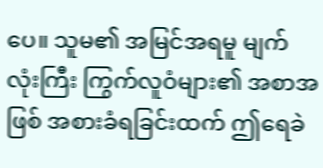ပေ။ သူမ၏ အမြင်အရမူ မျက်လုံးကြီး ကြွက်လူဝံများ၏ အစာအဖြစ် အစားခံရခြင်းထက် ဤရေခဲ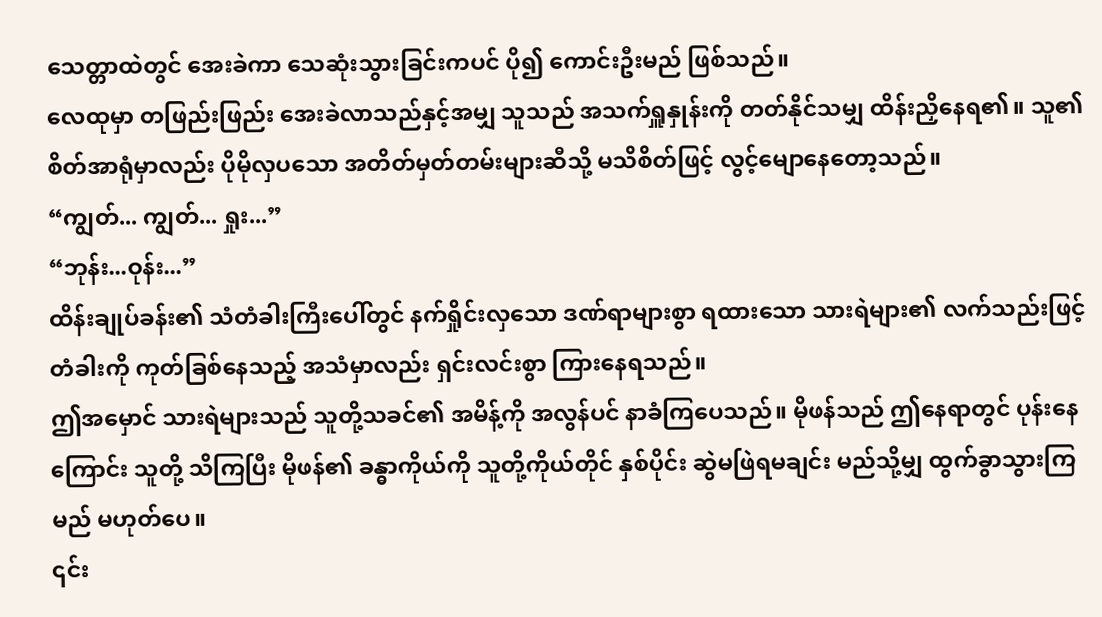သေတ္တာထဲတွင် အေးခဲကာ သေဆုံးသွားခြင်းကပင် ပို၍ ကောင်းဦးမည် ဖြစ်သည်။
လေထုမှာ တဖြည်းဖြည်း အေးခဲလာသည်နှင့်အမျှ သူသည် အသက်ရှူနှုန်းကို တတ်နိုင်သမျှ ထိန်းညှိနေရ၏။ သူ၏ စိတ်အာရုံမှာလည်း ပိုမိုလှပသော အတိတ်မှတ်တမ်းများဆီသို့ မသိစိတ်ဖြင့် လွင့်မျောနေတော့သည်။
“ကျွတ်... ကျွတ်... ရှုး...”
“ဘုန်း...ဝုန်း...”
ထိန်းချုပ်ခန်း၏ သံတံခါးကြီးပေါ်တွင် နက်ရှိုင်းလှသော ဒဏ်ရာများစွာ ရထားသော သားရဲများ၏ လက်သည်းဖြင့် တံခါးကို ကုတ်ခြစ်နေသည့် အသံမှာလည်း ရှင်းလင်းစွာ ကြားနေရသည်။
ဤအမှောင် သားရဲများသည် သူတို့သခင်၏ အမိန့်ကို အလွန်ပင် နာခံကြပေသည်။ မိုဖန်သည် ဤနေရာတွင် ပုန်းနေကြောင်း သူတို့ သိကြပြီး မိုဖန်၏ ခန္ဓာကိုယ်ကို သူတို့ကိုယ်တိုင် နှစ်ပိုင်း ဆွဲမဖြဲရမချင်း မည်သို့မျှ ထွက်ခွာသွားကြမည် မဟုတ်ပေ။
၎င်း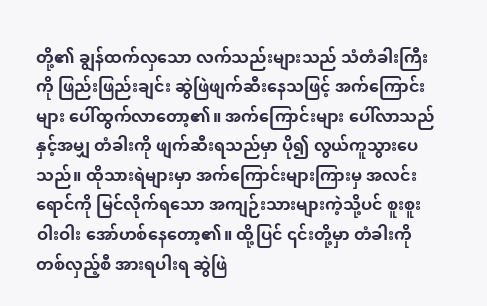တို့၏ ချွန်ထက်လှသော လက်သည်းများသည် သံတံခါးကြီးကို ဖြည်းဖြည်းချင်း ဆွဲဖြဲဖျက်ဆီးနေသဖြင့် အက်ကြောင်းများ ပေါ်ထွက်လာတော့၏။ အက်ကြောင်းများ ပေါ်လာသည်နှင့်အမျှ တံခါးကို ဖျက်ဆီးရသည်မှာ ပို၍ လွယ်ကူသွားပေသည်။ ထိုသားရဲများမှာ အက်ကြောင်းများကြားမှ အလင်းရောင်ကို မြင်လိုက်ရသော အကျဉ်းသားများကဲ့သို့ပင် စူးစူးဝါးဝါး အော်ဟစ်နေတော့၏။ ထို့ပြင် ၎င်းတို့မှာ တံခါးကို တစ်လှည့်စီ အားရပါးရ ဆွဲဖြဲ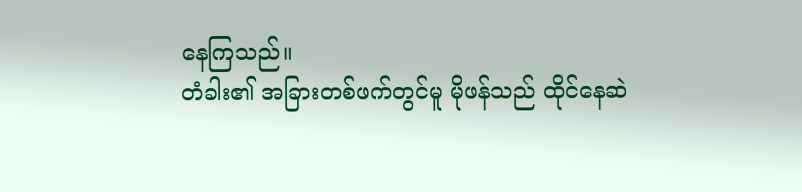နေကြသည်။
တံခါး၏ အခြားတစ်ဖက်တွင်မူ မိုဖန်သည် ထိုင်နေဆဲ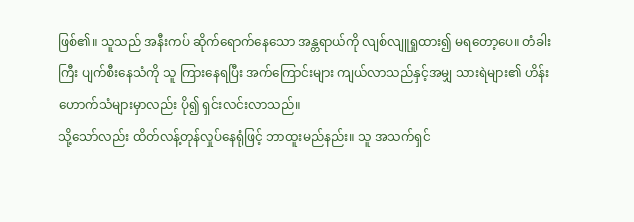ဖြစ်၏။ သူသည် အနီးကပ် ဆိုက်ရောက်နေသော အန္တရာယ်ကို လျစ်လျူရှုထား၍ မရတော့ပေ။ တံခါးကြီး ပျက်စီးနေသံကို သူ ကြားနေရပြီး အက်ကြောင်းများ ကျယ်လာသည်နှင့်အမျှ သားရဲများ၏ ဟိန်းဟောက်သံများမှာလည်း ပို၍ ရှင်းလင်းလာသည်။
သို့သော်လည်း ထိတ်လန့်တုန်လှုပ်နေရုံဖြင့် ဘာထူးမည်နည်း။ သူ အသက်ရှင်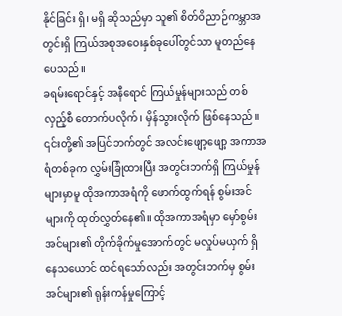နိုင်ခြင်း ရှိ၊ မရှိ ဆိုသည်မှာ သူ၏ စိတ်ဝိညာဉ်ကမ္ဘာအတွင်းရှိ ကြယ်အစုအဝေးနှစ်ခုပေါ်တွင်သာ မူတည်နေပေသည်။
ခရမ်းရောင်နှင့် အနီရောင် ကြယ်မှုန်များသည် တစ်လှည့်စီ တောက်ပလိုက်၊ မှိန်သွားလိုက် ဖြစ်နေသည်။ ၎င်းတို့၏ အပြင်ဘက်တွင် အလင်းဖျော့ဖျော့ အကာအရံတစ်ခုက လွှမ်းခြုံထားပြီး အတွင်းဘက်ရှိ ကြယ်မှုန်များမှာမူ ထိုအကာအရံကို ဖောက်ထွက်ရန် စွမ်းအင်များကို ထုတ်လွှတ်နေ၏။ ထိုအကာအရံမှာ မှော်စွမ်းအင်များ၏ တိုက်ခိုက်မှုအောက်တွင် မလှုပ်မယှက် ရှိနေသယောင် ထင်ရသော်လည်း အတွင်းဘက်မှ စွမ်းအင်များ၏ ရုန်းကန်မှုကြောင့်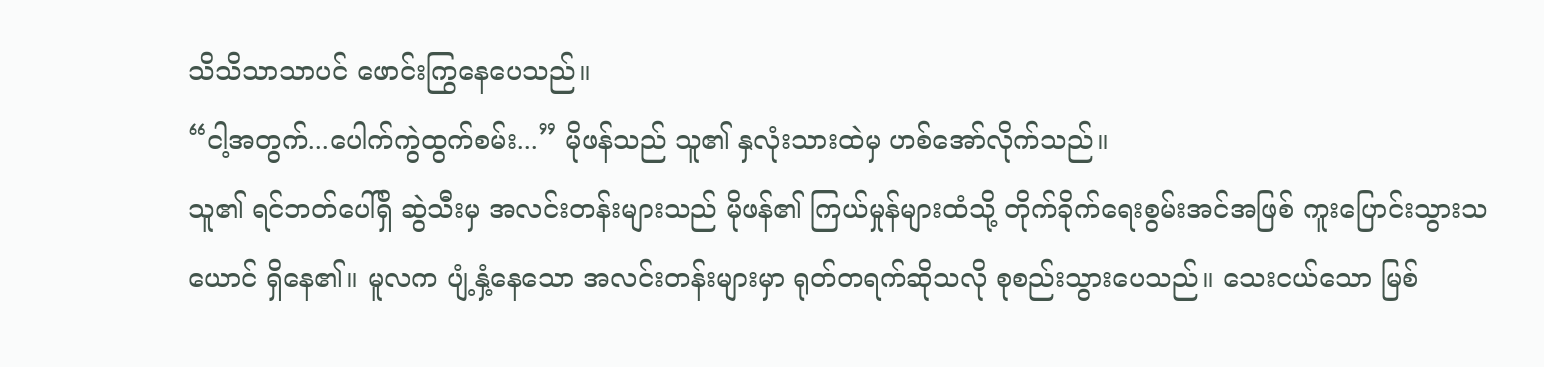သိသိသာသာပင် ဖောင်းကြွနေပေသည်။
“ငါ့အတွက်...ပေါက်ကွဲထွက်စမ်း...” မိုဖန်သည် သူ၏ နှလုံးသားထဲမှ ဟစ်အော်လိုက်သည်။
သူ၏ ရင်ဘတ်ပေါ်ရှိ ဆွဲသီးမှ အလင်းတန်းများသည် မိုဖန်၏ ကြယ်မှုန်များထံသို့ တိုက်ခိုက်ရေးစွမ်းအင်အဖြစ် ကူးပြောင်းသွားသယောင် ရှိနေ၏။ မူလက ပျံ့နှံ့နေသော အလင်းတန်းများမှာ ရုတ်တရက်ဆိုသလို စုစည်းသွားပေသည်။ သေးငယ်သော မြစ်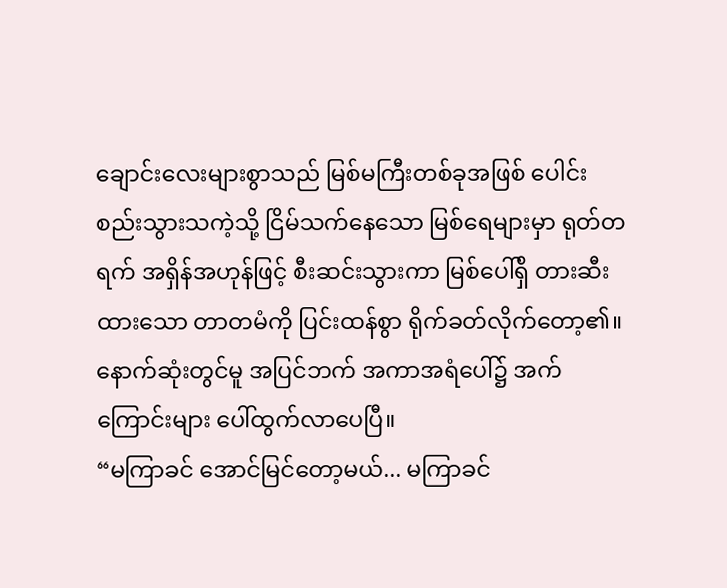ချောင်းလေးများစွာသည် မြစ်မကြီးတစ်ခုအဖြစ် ပေါင်းစည်းသွားသကဲ့သို့ ငြိမ်သက်နေသော မြစ်ရေများမှာ ရုတ်တရက် အရှိန်အဟုန်ဖြင့် စီးဆင်းသွားကာ မြစ်ပေါ်ရှိ တားဆီးထားသော တာတမံကို ပြင်းထန်စွာ ရိုက်ခတ်လိုက်တော့၏။
နောက်ဆုံးတွင်မူ အပြင်ဘက် အကာအရံပေါ်၌ အက်ကြောင်းများ ပေါ်ထွက်လာပေပြီ။
“မကြာခင် အောင်မြင်တော့မယ်... မကြာခင်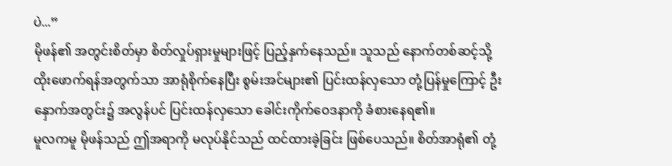ပဲ...”
မိုဖန်၏ အတွင်းစိတ်မှာ စိတ်လှုပ်ရှားမှုများဖြင့် ပြည့်နှက်နေသည်။ သူသည် နောက်တစ်ဆင့်သို့ ထိုးဖောက်ရန်အတွက်သာ အာရုံစိုက်နေပြီး စွမ်းအင်များ၏ ပြင်းထန်လှသော တုံ့ပြန်မှုကြောင့် ဦးနှောက်အတွင်း၌ အလွန်ပင် ပြင်းထန်လှသော ခေါင်းကိုက်ဝေဒနာကို ခံစားနေရ၏။
မူလကမူ မိုဖန်သည် ဤအရာကို မလုပ်နိုင်သည် ထင်ထားခဲ့ခြင်း ဖြစ်ပေသည်။ စိတ်အာရုံ၏ တုံ့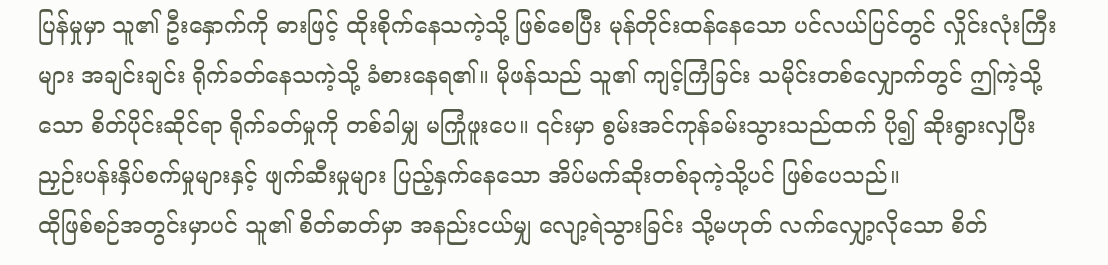ပြန်မှုမှာ သူ၏ ဦးနှောက်ကို ဓားဖြင့် ထိုးစိုက်နေသကဲ့သို့ ဖြစ်စေပြီး မုန်တိုင်းထန်နေသော ပင်လယ်ပြင်တွင် လှိုင်းလုံးကြီးများ အချင်းချင်း ရိုက်ခတ်နေသကဲ့သို့ ခံစားနေရ၏။ မိုဖန်သည် သူ၏ ကျင့်ကြံခြင်း သမိုင်းတစ်လျှောက်တွင် ဤကဲ့သို့သော စိတ်ပိုင်းဆိုင်ရာ ရိုက်ခတ်မှုကို တစ်ခါမျှ မကြုံဖူးပေ။ ၎င်းမှာ စွမ်းအင်ကုန်ခမ်းသွားသည်ထက် ပို၍ ဆိုးရွားလှပြီး ညှဉ်းပန်းနှိပ်စက်မှုများနှင့် ဖျက်ဆီးမှုများ ပြည့်နှက်နေသော အိပ်မက်ဆိုးတစ်ခုကဲ့သို့ပင် ဖြစ်ပေသည်။
ထိုဖြစ်စဉ်အတွင်းမှာပင် သူ၏ စိတ်ဓာတ်မှာ အနည်းငယ်မျှ လျော့ရဲသွားခြင်း သို့မဟုတ် လက်လျှော့လိုသော စိတ်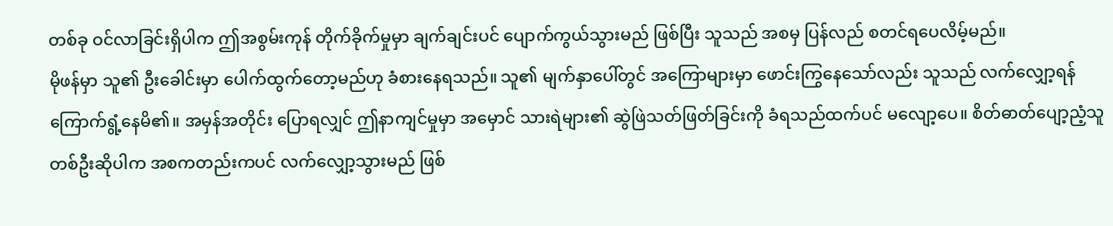တစ်ခု ဝင်လာခြင်းရှိပါက ဤအစွမ်းကုန် တိုက်ခိုက်မှုမှာ ချက်ချင်းပင် ပျောက်ကွယ်သွားမည် ဖြစ်ပြီး သူသည် အစမှ ပြန်လည် စတင်ရပေလိမ့်မည်။
မိုဖန်မှာ သူ၏ ဦးခေါင်းမှာ ပေါက်ထွက်တော့မည်ဟု ခံစားနေရသည်။ သူ၏ မျက်နှာပေါ်တွင် အကြောများမှာ ဖောင်းကြွနေသော်လည်း သူသည် လက်လျှော့ရန် ကြောက်ရွံ့နေမိ၏။ အမှန်အတိုင်း ပြောရလျှင် ဤနာကျင်မှုမှာ အမှောင် သားရဲများ၏ ဆွဲဖြဲသတ်ဖြတ်ခြင်းကို ခံရသည်ထက်ပင် မလျော့ပေ။ စိတ်ဓာတ်ပျော့ညံ့သူတစ်ဦးဆိုပါက အစကတည်းကပင် လက်လျှော့သွားမည် ဖြစ်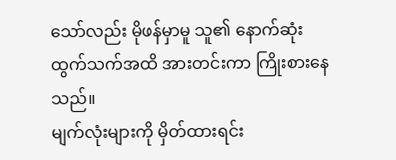သော်လည်း မိုဖန်မှာမူ သူ၏ နောက်ဆုံးထွက်သက်အထိ အားတင်းကာ ကြိုးစားနေသည်။
မျက်လုံးများကို မှိတ်ထားရင်း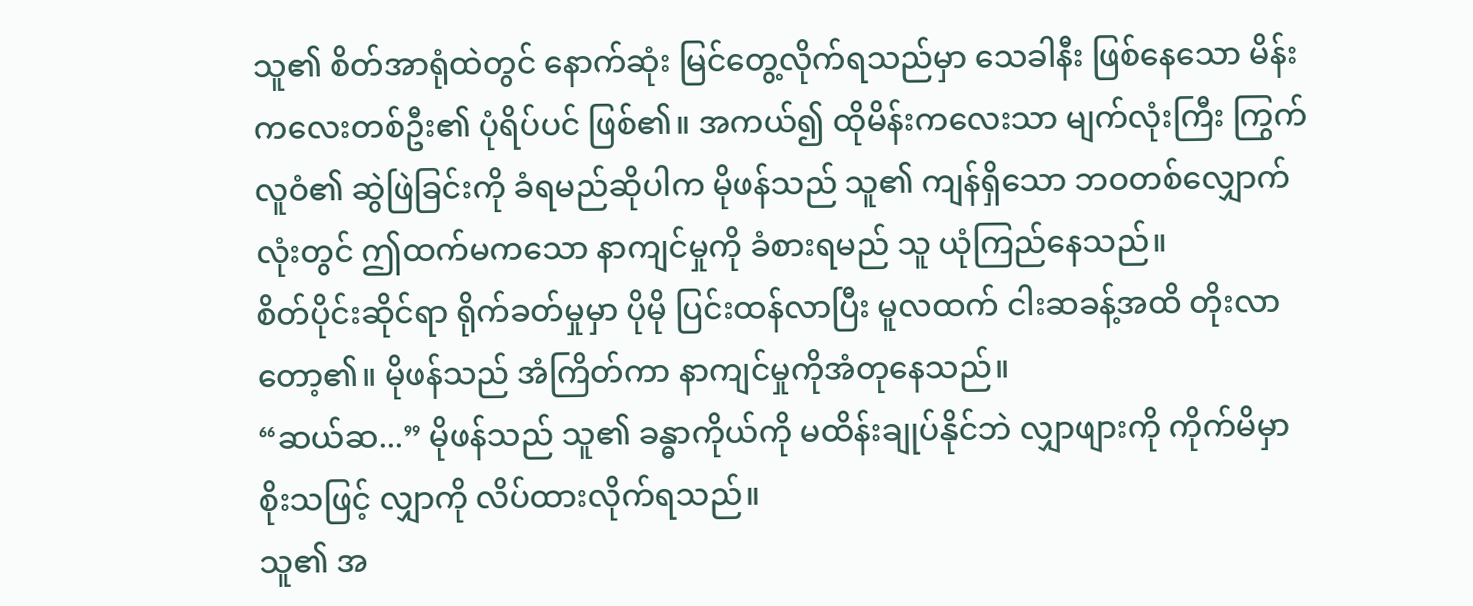သူ၏ စိတ်အာရုံထဲတွင် နောက်ဆုံး မြင်တွေ့လိုက်ရသည်မှာ သေခါနီး ဖြစ်နေသော မိန်းကလေးတစ်ဦး၏ ပုံရိပ်ပင် ဖြစ်၏။ အကယ်၍ ထိုမိန်းကလေးသာ မျက်လုံးကြီး ကြွက်လူဝံ၏ ဆွဲဖြဲခြင်းကို ခံရမည်ဆိုပါက မိုဖန်သည် သူ၏ ကျန်ရှိသော ဘဝတစ်လျှောက်လုံးတွင် ဤထက်မကသော နာကျင်မှုကို ခံစားရမည် သူ ယုံကြည်နေသည်။
စိတ်ပိုင်းဆိုင်ရာ ရိုက်ခတ်မှုမှာ ပိုမို ပြင်းထန်လာပြီး မူလထက် ငါးဆခန့်အထိ တိုးလာတော့၏။ မိုဖန်သည် အံကြိတ်ကာ နာကျင်မှုကိုအံတုနေသည်။
“ဆယ်ဆ...” မိုဖန်သည် သူ၏ ခန္ဓာကိုယ်ကို မထိန်းချုပ်နိုင်ဘဲ လျှာဖျားကို ကိုက်မိမှာ စိုးသဖြင့် လျှာကို လိပ်ထားလိုက်ရသည်။
သူ၏ အ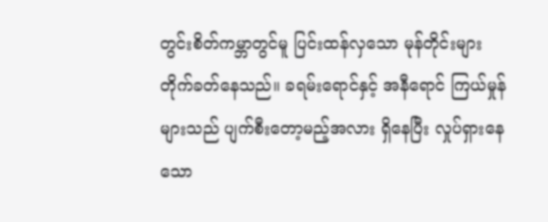တွင်းစိတ်ကမ္ဘာတွင်မူ ပြင်းထန်လှသော မုန်တိုင်းများ တိုက်ခတ်နေသည်။ ခရမ်းရောင်နှင့် အနီရောင် ကြယ်မှုန်များသည် ပျက်စီးတော့မည့်အလား ရှိနေပြီး လှုပ်ရှားနေသော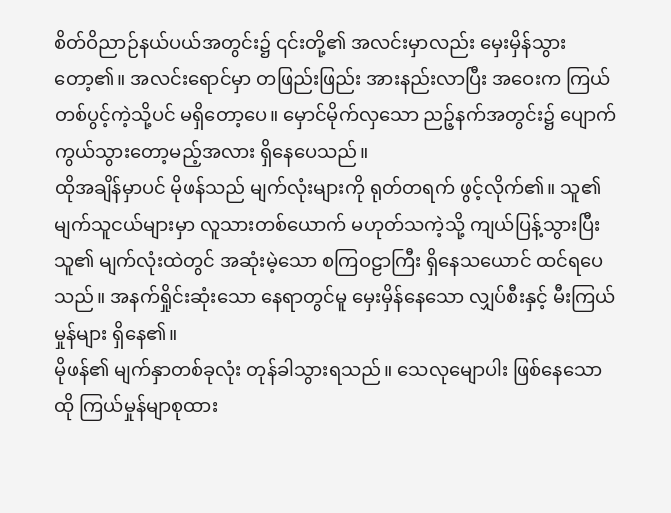စိတ်ဝိညာဉ်နယ်ပယ်အတွင်း၌ ၎င်းတို့၏ အလင်းမှာလည်း မှေးမှိန်သွားတော့၏။ အလင်းရောင်မှာ တဖြည်းဖြည်း အားနည်းလာပြီး အဝေးက ကြယ်တစ်ပွင့်ကဲ့သို့ပင် မရှိတော့ပေ။ မှောင်မိုက်လှသော ညဉ့်နက်အတွင်း၌ ပျောက်ကွယ်သွားတော့မည့်အလား ရှိနေပေသည်။
ထိုအချိန်မှာပင် မိုဖန်သည် မျက်လုံးများကို ရုတ်တရက် ဖွင့်လိုက်၏။ သူ၏ မျက်သူငယ်များမှာ လူသားတစ်ယောက် မဟုတ်သကဲ့သို့ ကျယ်ပြန့်သွားပြီး သူ၏ မျက်လုံးထဲတွင် အဆုံးမဲ့သော စကြဝဠာကြီး ရှိနေသယောင် ထင်ရပေသည်။ အနက်ရှိုင်းဆုံးသော နေရာတွင်မူ မှေးမှိန်နေသော လျှပ်စီးနှင့် မီးကြယ်မှုန်များ ရှိနေ၏။
မိုဖန်၏ မျက်နှာတစ်ခုလုံး တုန်ခါသွားရသည်။ သေလုမျောပါး ဖြစ်နေသော ထို ကြယ်မှုန်မျာစုထား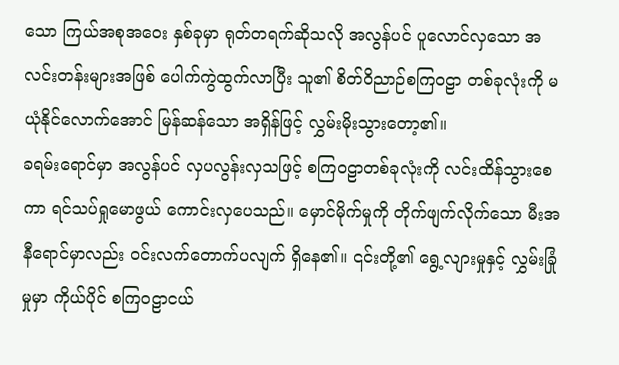သော ကြယ်အစုအဝေး နှစ်ခုမှာ ရုတ်တရက်ဆိုသလို အလွန်ပင် ပူလောင်လှသော အလင်းတန်းများအဖြစ် ပေါက်ကွဲထွက်လာပြီး သူ၏ စိတ်ဝိညာဉ်စကြဝဠာ တစ်ခုလုံးကို မယုံနိုင်လောက်အောင် မြန်ဆန်သော အရှိန်ဖြင့် လွှမ်းမိုးသွားတော့၏။
ခရမ်းရောင်မှာ အလွန်ပင် လှပလွန်းလှသဖြင့် စကြဝဠာတစ်ခုလုံးကို လင်းထိန်သွားစေကာ ရင်သပ်ရှုမောဖွယ် ကောင်းလှပေသည်။ မှောင်မိုက်မှုကို တိုက်ဖျက်လိုက်သော မီးအနီရောင်မှာလည်း ဝင်းလက်တောက်ပလျက် ရှိနေ၏။ ၎င်းတို့၏ ရွေ့လျားမှုနှင့် လွှမ်းခြုံမှုမှာ ကိုယ်ပိုင် စကြဝဠာငယ်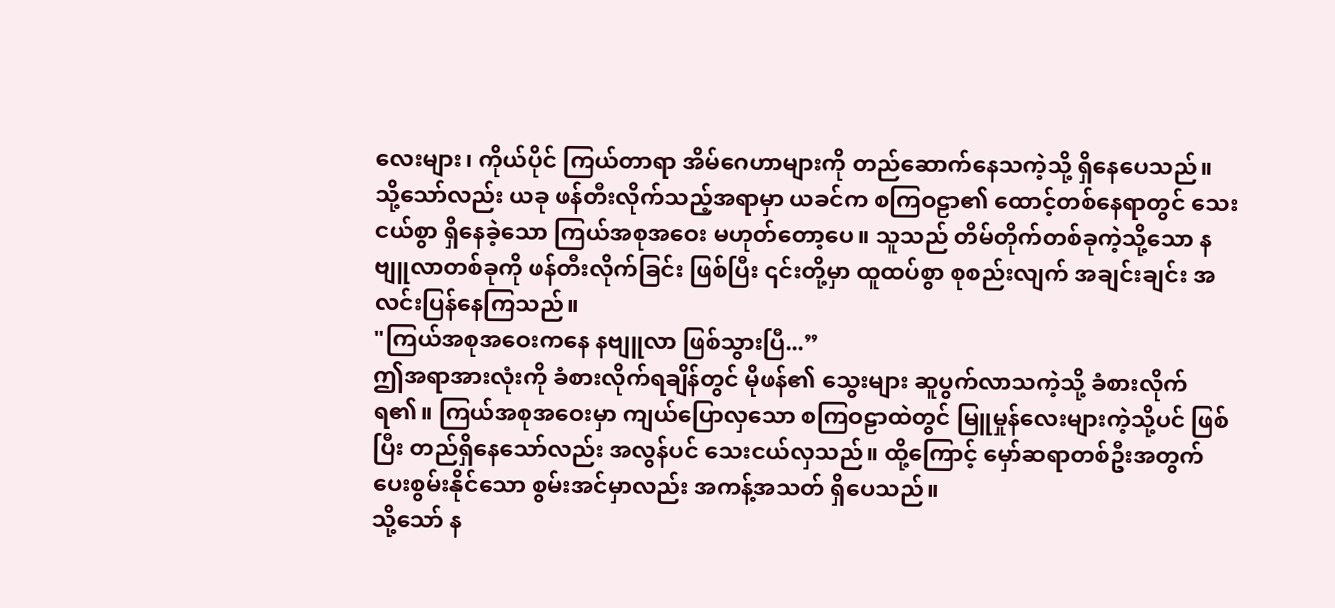လေးများ၊ ကိုယ်ပိုင် ကြယ်တာရာ အိမ်ဂေဟာများကို တည်ဆောက်နေသကဲ့သို့ ရှိနေပေသည်။
သို့သော်လည်း ယခု ဖန်တီးလိုက်သည့်အရာမှာ ယခင်က စကြဝဠာ၏ ထောင့်တစ်နေရာတွင် သေးငယ်စွာ ရှိနေခဲ့သော ကြယ်အစုအဝေး မဟုတ်တော့ပေ။ သူသည် တိမ်တိုက်တစ်ခုကဲ့သို့သော နဗျူလာတစ်ခုကို ဖန်တီးလိုက်ခြင်း ဖြစ်ပြီး ၎င်းတို့မှာ ထူထပ်စွာ စုစည်းလျက် အချင်းချင်း အလင်းပြန်နေကြသည်။
"ကြယ်အစုအဝေးကနေ နဗျူလာ ဖြစ်သွားပြီ...”
ဤအရာအားလုံးကို ခံစားလိုက်ရချိန်တွင် မိုဖန်၏ သွေးများ ဆူပွက်လာသကဲ့သို့ ခံစားလိုက်ရ၏။ ကြယ်အစုအဝေးမှာ ကျယ်ပြောလှသော စကြဝဠာထဲတွင် မြူမှုန်လေးများကဲ့သို့ပင် ဖြစ်ပြီး တည်ရှိနေသော်လည်း အလွန်ပင် သေးငယ်လှသည်။ ထို့ကြောင့် မှော်ဆရာတစ်ဦးအတွက် ပေးစွမ်းနိုင်သော စွမ်းအင်မှာလည်း အကန့်အသတ် ရှိပေသည်။
သို့သော် န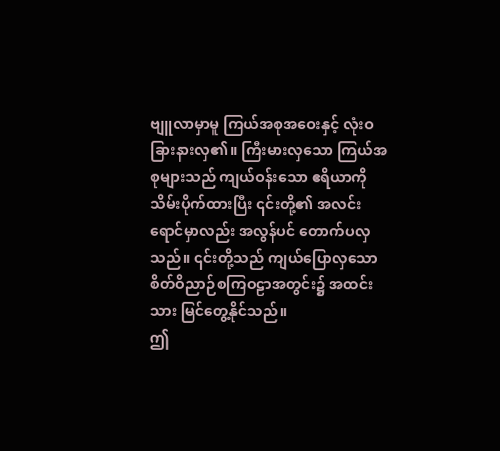ဗျူလာမှာမူ ကြယ်အစုအဝေးနှင့် လုံးဝ ခြားနားလှ၏။ ကြီးမားလှသော ကြယ်အစုများသည် ကျယ်ဝန်းသော ဧရိယာကို သိမ်းပိုက်ထားပြီး ၎င်းတို့၏ အလင်းရောင်မှာလည်း အလွန်ပင် တောက်ပလှသည်။ ၎င်းတို့သည် ကျယ်ပြောလှသော စိတ်ဝိညာဉ်စကြဝဠာအတွင်း၌ အထင်းသား မြင်တွေ့နိုင်သည်။
ဤ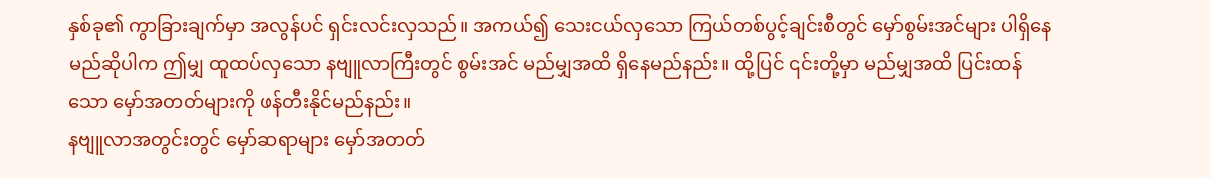နှစ်ခု၏ ကွာခြားချက်မှာ အလွန်ပင် ရှင်းလင်းလှသည်။ အကယ်၍ သေးငယ်လှသော ကြယ်တစ်ပွင့်ချင်းစီတွင် မှော်စွမ်းအင်များ ပါရှိနေမည်ဆိုပါက ဤမျှ ထူထပ်လှသော နဗျူလာကြီးတွင် စွမ်းအင် မည်မျှအထိ ရှိနေမည်နည်း။ ထို့ပြင် ၎င်းတို့မှာ မည်မျှအထိ ပြင်းထန်သော မှော်အတတ်များကို ဖန်တီးနိုင်မည်နည်း။
နဗျူလာအတွင်းတွင် မှော်ဆရာများ မှော်အတတ်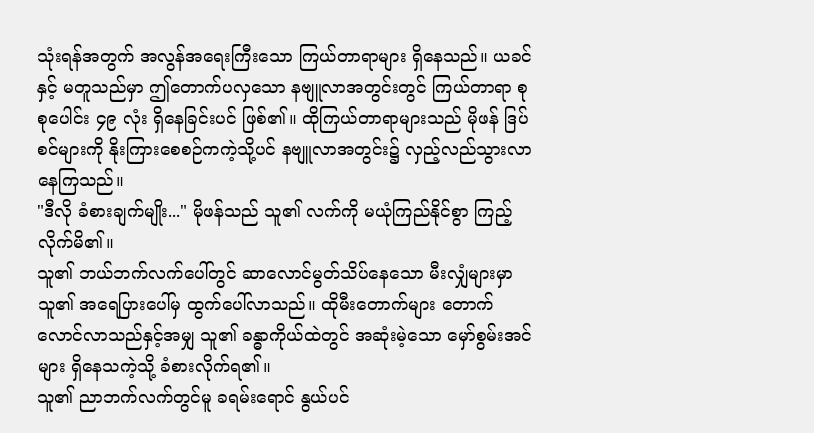သုံးရန်အတွက် အလွန်အရေးကြီးသော ကြယ်တာရာများ ရှိနေသည်။ ယခင်နှင့် မတူသည်မှာ ဤတောက်ပလှသော နဗျူလာအတွင်းတွင် ကြယ်တာရာ စုစုပေါင်း ၄၉ လုံး ရှိနေခြင်းပင် ဖြစ်၏။ ထိုကြယ်တာရာများသည် မိုဖန် ဒြပ်စင်များကို နိုးကြားစေစဉ်ကကဲ့သို့ပင် နဗျူလာအတွင်း၌ လှည့်လည်သွားလာနေကြသည်။
"ဒီလို ခံစားချက်မျိုး..." မိုဖန်သည် သူ၏ လက်ကို မယုံကြည်နိုင်စွာ ကြည့်လိုက်မိ၏။
သူ၏ ဘယ်ဘက်လက်ပေါ်တွင် ဆာလောင်မွတ်သိပ်နေသော မီးလျှံများမှာ သူ၏ အရေပြားပေါ်မှ ထွက်ပေါ်လာသည်။ ထိုမီးတောက်များ တောက်လောင်လာသည်နှင့်အမျှ သူ၏ ခန္ဓာကိုယ်ထဲတွင် အဆုံးမဲ့သော မှော်စွမ်းအင်များ ရှိနေသကဲ့သို့ ခံစားလိုက်ရ၏။
သူ၏ ညာဘက်လက်တွင်မူ ခရမ်းရောင် နွယ်ပင်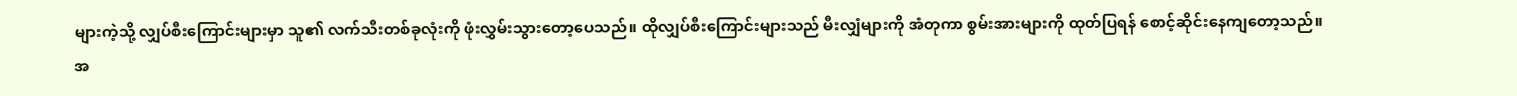များကဲ့သို့ လျှပ်စီးကြောင်းများမှာ သူ၏ လက်သီးတစ်ခုလုံးကို ဖုံးလွှမ်းသွားတော့ပေသည်။ ထိုလျှပ်စီးကြောင်းများသည် မီးလျှံများကို အံတုကာ စွမ်းအားများကို ထုတ်ပြရန် စောင့်ဆိုင်းနေကျတော့သည်။
အ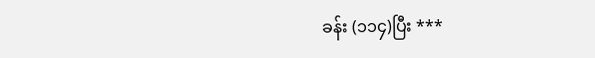ခန်း (၁၁၄)ပြီး ***